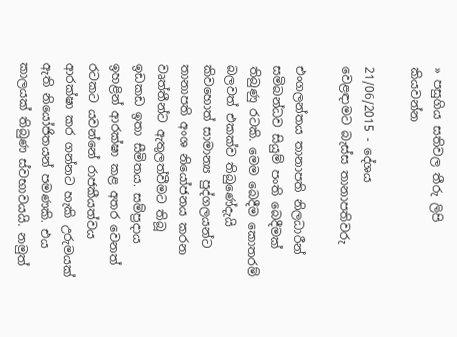» පසුගිය සතිවල තීරු ලිපි කියවන්න

21/06/2015 - දේශය
වෙළඳාමට බැස්ස තානාපතිවරු

එංගලන්තය තානාපති නිලධාරීන් සමිබන්ධව සියුම් පංති බෙදීමක් තිබුණු රටකි. මෙම බෙදීම කොතරම් බලවත් එකක්ව තිබුණේදැයි කිවහොත් සාමාන්‍ය පුද්ගලයන්ට තානාපති අංශ නියෝජනය කරන වෘත්තීන්ට ඇතුලත්වීමට තිබූ ඉඩකඩ ඉතා සීමිතය. සම්ප්‍රදාය ඉහළින් ආරක්ෂා කළ අතර වෙනත් රටකට යවන්නේ රාජකීයත්වය ආරක්ෂා කර ගන්නට හැකි උරුමයක් ඇති නියෝජිතයන් පමණකි. එය කාලයක් තිබුණ ස්වභාවයයි. නමුත්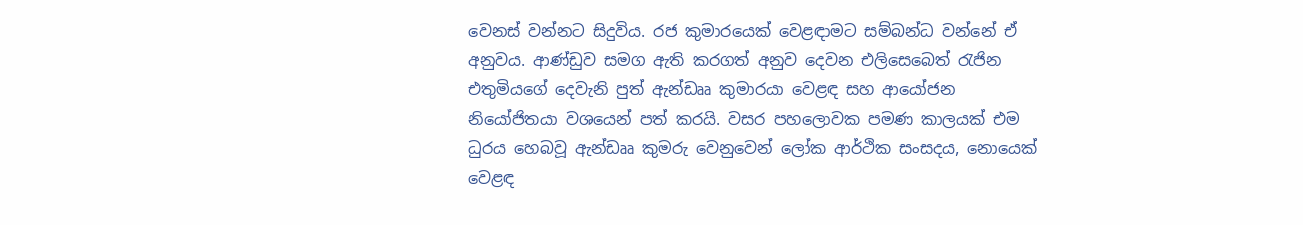වෙනස් වන්නට සිදුවිය. රජ කුමාරයෙක් වෙළඳාමට සම්බන්ධ වන්නේ ඒ අනුවය. ආණ්ඩුව සමග ඇති කරගත් අනුව දෙවන එලිසෙබෙත් රැජින එතුමියගේ දෙවැනි පුත් ඇන්ඩෲ කුමාරයා වෙළඳ සහ ආයෝජන නියෝජිතයා වශයෙන් පත් කරයි. වසර පහලොවක පමණ කාලයක් එම ධුරය හෙබවූ ඇන්ඩෲ කුමරු වෙනුවෙන් ලෝක ආර්ථික සංසදය, නොයෙක් වෙළඳ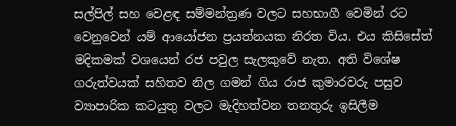සල්පිල් සහ වෙළඳ සම්මන්ත්‍රණ වලට සහභාගී වෙමින් රට වෙනුවෙන් යම් ආයෝජන ප්‍රයත්නයක නිරත විය. එය කිසිසේත් මදිකමක් වශයෙන් රජ පවුල සැලකුවේ නැත. අති විශේෂ ගරුත්වයක් සහිතව නිල ගමන් ගිය රාජ කුමාරවරු පසුව ව්‍යාපාරික කටයුතු වලට මැදිහත්වන තනතුරු ඉසිලීම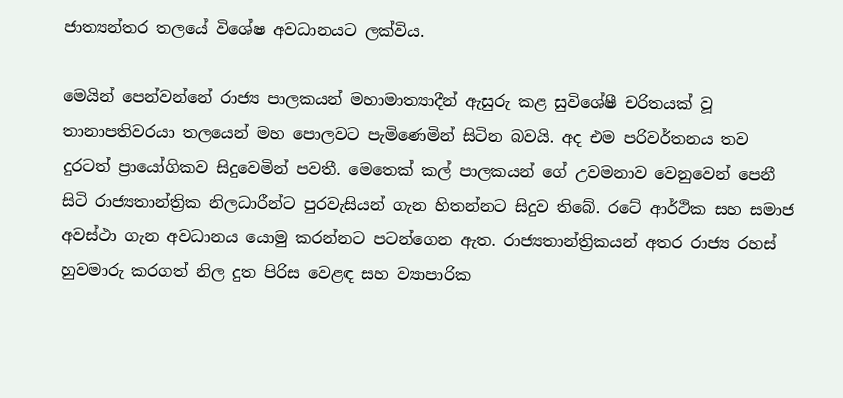ජාත්‍යන්තර තලයේ විශේෂ අවධානයට ලක්විය.

මෙයින් පෙන්වන්නේ රාජ්‍ය පාලකයන් මහාමාත්‍යාදීන් ඇසුරු කළ සුවිශේෂී චරිතයක් වූ තානාපතිවරයා තලයෙන් මහ පොලවට පැමිණෙමින් සිටින බවයි. අද එම පරිවර්තනය තව දුරටත් ප්‍රායෝගිකව සිදුවෙමින් පවතී. මෙතෙක් කල් පාලකයන් ගේ උවමනාව වෙනුවෙන් පෙනී සිටි රාජ්‍යතාන්ත්‍රික නිලධාරීන්ට පුරවැසියන් ගැන හිතන්නට සිදුව තිබේ. රටේ ආර්ථික සහ සමාජ අවස්ථා ගැන අවධානය යොමු කරන්නට පටන්ගෙන ඇත. රාජ්‍යතාන්ත්‍රිකයන් අතර රාජ්‍ය රහස් හුවමාරු කරගත් නිල දුත පිරිස වෙළඳ සහ ව්‍යාපාරික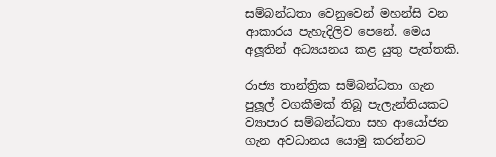සම්බන්ධතා වෙනුවෙන් මහන්සි වන ආකාරය පැහැදිලිව පෙනේ. මෙය අලූතින් අධ්‍යයනය කළ යුතු පැත්තකි.

රාජ්‍ය තාන්ත්‍රික සම්බන්ධතා ගැන පුලූල් වගකීමක් තිබූ පැලැන්තියකට ව්‍යාපාර සම්බන්ධතා සහ ආයෝජන ගැන අවධානය යොමු කරන්නට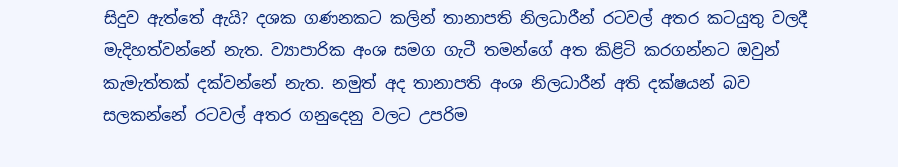සිදුව ඇත්තේ ඇයි? දශක ගණනකට කලින් තානාපති නිලධාරීන් රටවල් අතර කටයුතු වලදී මැදිහත්වන්නේ නැත. ව්‍යාපාරික අංශ සමග ගැටී තමන්ගේ අත කිළිටි කරගන්නට ඔවුන් කැමැත්තක් දක්වන්නේ නැත. නමුත් අද තානාපති අංශ නිලධාරීන් අති දක්ෂයන් බව සලකන්නේ රටවල් අතර ගනුදෙනු වලට උපරිම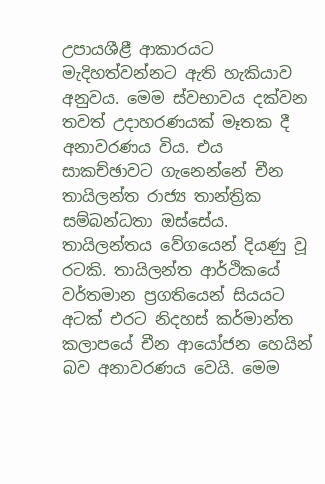උපායශීළී ආකාරයට මැදිහත්වන්නට ඇති හැකියාව අනුවය. මෙම ස්වභාවය දක්වන තවත් උදාහරණයක් මෑතක දී අනාවරණය විය. එය සාකච්ඡාවට ගැනෙන්නේ චීන තායිලන්ත රාජ්‍ය තාන්ත්‍රික සම්බන්ධතා ඔස්සේය. තායිලන්තය වේගයෙන් දියණු වූ රටකි. තායිලන්ත ආර්ථිකයේ වර්තමාන ප්‍රගතියෙන් සියයට අටක් එරට නිදහස් කර්මාන්ත කලාපයේ චීන ආයෝජන හෙයින් බව අනාවරණය වෙයි. මෙම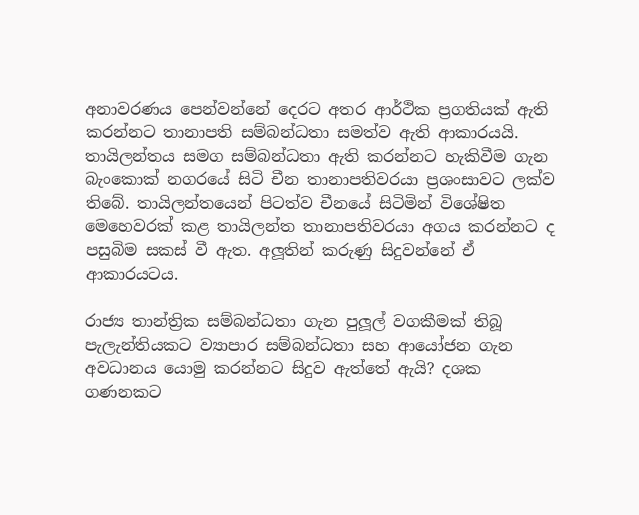අනාවරණය පෙන්වන්නේ දෙරට අතර ආර්ථික ප්‍රගතියක් ඇති කරන්නට තානාපති සම්බන්ධතා සමත්ව ඇති ආකාරයයි. තායිලන්තය සමග සම්බන්ධතා ඇති කරන්නට හැකිවීම ගැන බැංකොක් නගරයේ සිටි චීන තානාපතිවරයා ප්‍රශංසාවට ලක්ව තිබේ. තායිලන්තයෙන් පිටත්ව චීනයේ සිටිමින් විශේෂිත මෙහෙවරක් කළ තායිලන්ත තානාපතිවරයා අගය කරන්නට ද පසුබිම සකස් වී ඇත. අලූතින් කරුණු සිදුවන්නේ ඒ ආකාරයටය.

රාජ්‍ය තාන්ත්‍රික සම්බන්ධතා ගැන පුලූල් වගකීමක් තිබූ පැලැන්තියකට ව්‍යාපාර සම්බන්ධතා සහ ආයෝජන ගැන අවධානය යොමු කරන්නට සිදුව ඇත්තේ ඇයි? දශක ගණනකට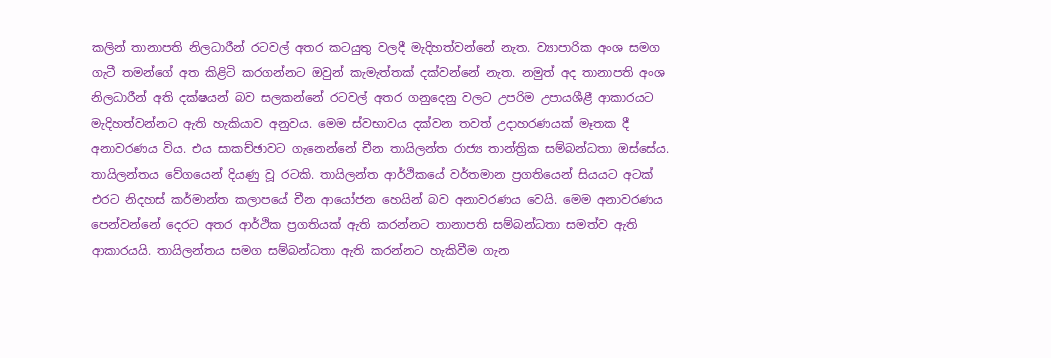කලින් තානාපති නිලධාරීන් රටවල් අතර කටයුතු වලදී මැදිහත්වන්නේ නැත. ව්‍යාපාරික අංශ සමග ගැටී තමන්ගේ අත කිළිටි කරගන්නට ඔවුන් කැමැත්තක් දක්වන්නේ නැත. නමුත් අද තානාපති අංශ නිලධාරීන් අති දක්ෂයන් බව සලකන්නේ රටවල් අතර ගනුදෙනු වලට උපරිම උපායශීළී ආකාරයට මැදිහත්වන්නට ඇති හැකියාව අනුවය. මෙම ස්වභාවය දක්වන තවත් උදාහරණයක් මෑතක දී අනාවරණය විය. එය සාකච්ඡාවට ගැනෙන්නේ චීන තායිලන්ත රාජ්‍ය තාන්ත්‍රික සම්බන්ධතා ඔස්සේය. තායිලන්තය වේගයෙන් දියණු වූ රටකි. තායිලන්ත ආර්ථිකයේ වර්තමාන ප්‍රගතියෙන් සියයට අටක් එරට නිදහස් කර්මාන්ත කලාපයේ චීන ආයෝජන හෙයින් බව අනාවරණය වෙයි. මෙම අනාවරණය පෙන්වන්නේ දෙරට අතර ආර්ථික ප්‍රගතියක් ඇති කරන්නට තානාපති සම්බන්ධතා සමත්ව ඇති ආකාරයයි. තායිලන්තය සමග සම්බන්ධතා ඇති කරන්නට හැකිවීම ගැන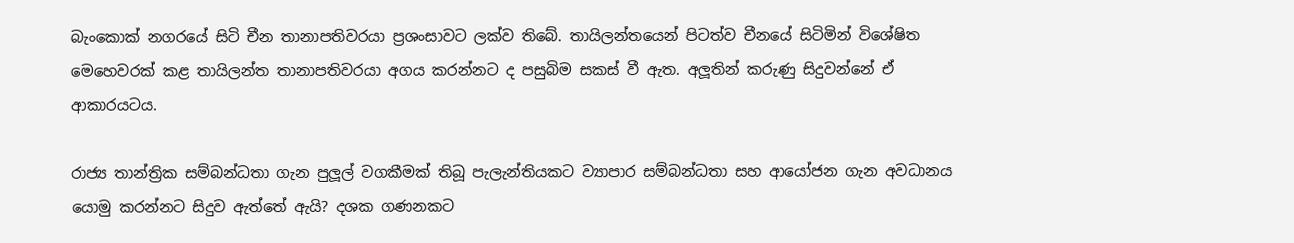බැංකොක් නගරයේ සිටි චීන තානාපතිවරයා ප්‍රශංසාවට ලක්ව තිබේ. තායිලන්තයෙන් පිටත්ව චීනයේ සිටිමින් විශේෂිත මෙහෙවරක් කළ තායිලන්ත තානාපතිවරයා අගය කරන්නට ද පසුබිම සකස් වී ඇත. අලූතින් කරුණු සිදුවන්නේ ඒ ආකාරයටය.

රාජ්‍ය තාන්ත්‍රික සම්බන්ධතා ගැන පුලූල් වගකීමක් තිබූ පැලැන්තියකට ව්‍යාපාර සම්බන්ධතා සහ ආයෝජන ගැන අවධානය යොමු කරන්නට සිදුව ඇත්තේ ඇයි? දශක ගණනකට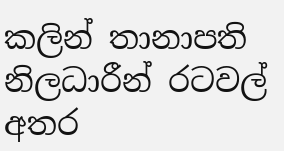කලින් තානාපති නිලධාරීන් රටවල් අතර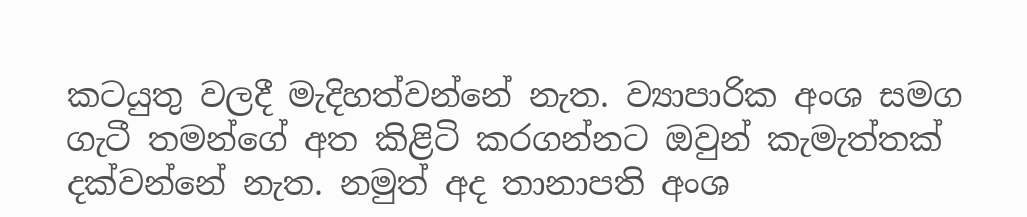කටයුතු වලදී මැදිහත්වන්නේ නැත. ව්‍යාපාරික අංශ සමග ගැටී තමන්ගේ අත කිළිටි කරගන්නට ඔවුන් කැමැත්තක් දක්වන්නේ නැත. නමුත් අද තානාපති අංශ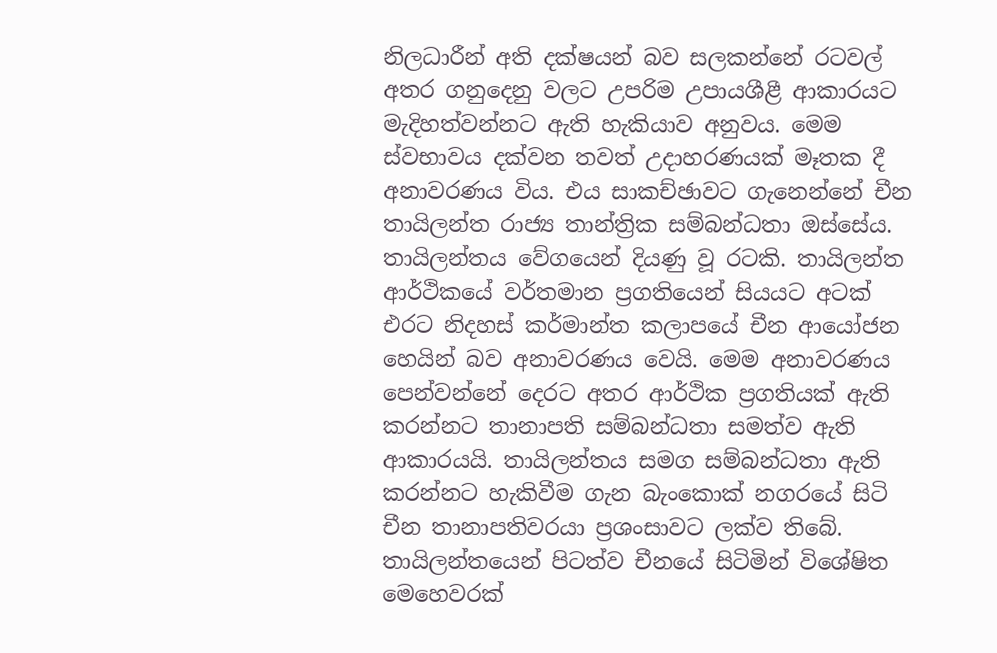නිලධාරීන් අති දක්ෂයන් බව සලකන්නේ රටවල් අතර ගනුදෙනු වලට උපරිම උපායශීළී ආකාරයට මැදිහත්වන්නට ඇති හැකියාව අනුවය. මෙම ස්වභාවය දක්වන තවත් උදාහරණයක් මෑතක දී අනාවරණය විය. එය සාකච්ඡාවට ගැනෙන්නේ චීන තායිලන්ත රාජ්‍ය තාන්ත්‍රික සම්බන්ධතා ඔස්සේය. තායිලන්තය වේගයෙන් දියණු වූ රටකි. තායිලන්ත ආර්ථිකයේ වර්තමාන ප්‍රගතියෙන් සියයට අටක් එරට නිදහස් කර්මාන්ත කලාපයේ චීන ආයෝජන හෙයින් බව අනාවරණය වෙයි. මෙම අනාවරණය පෙන්වන්නේ දෙරට අතර ආර්ථික ප්‍රගතියක් ඇති කරන්නට තානාපති සම්බන්ධතා සමත්ව ඇති ආකාරයයි. තායිලන්තය සමග සම්බන්ධතා ඇති කරන්නට හැකිවීම ගැන බැංකොක් නගරයේ සිටි චීන තානාපතිවරයා ප්‍රශංසාවට ලක්ව තිබේ. තායිලන්තයෙන් පිටත්ව චීනයේ සිටිමින් විශේෂිත මෙහෙවරක්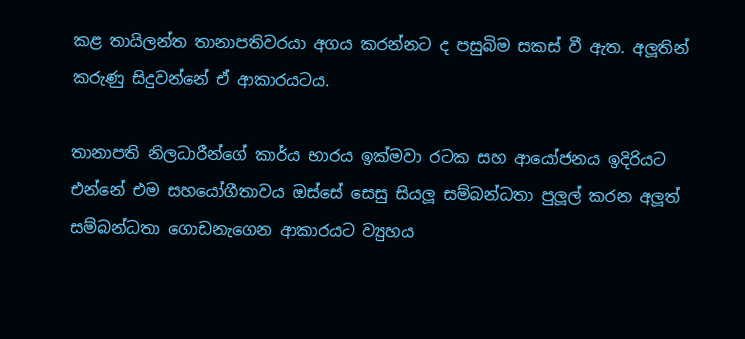කළ තායිලන්ත තානාපතිවරයා අගය කරන්නට ද පසුබිම සකස් වී ඇත. අලූතින් කරුණු සිදුවන්නේ ඒ ආකාරයටය.

තානාපති නිලධාරීන්ගේ කාර්ය භාරය ඉක්මවා රටක සහ ආයෝජනය ඉදිරියට එන්නේ එම සහයෝගීතාවය ඔස්සේ සෙසු සියලූ සම්බන්ධතා පුලූල් කරන අලූත් සම්බන්ධතා ගොඩනැගෙන ආකාරයට ව්‍යුහය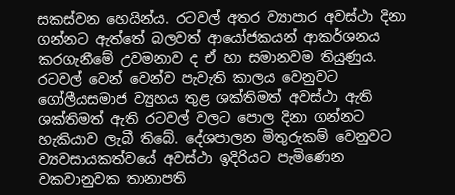සකස්වන හෙයින්ය. රටවල් අතර ව්‍යාපාර අවස්ථා දිනා ගන්නට ඇත්තේ බලවත් ආයෝජකයන් ආකර්ශනය කරගැනීමේ උවමනාව ද ඒ හා සමානවම තියුණුය. රටවල් වෙන් වෙන්ව පැවැති කාලය වෙනුවට ගෝලීයසමාජ ව්‍යුහය තුළ ශක්තිමත් අවස්ථා ඇති ශක්තිමත් ඇති රටවල් වලට පොල දිනා ගන්නට හැකියාව ලැබී තිබේ. දේශපාලන මිතුරුකම් වෙනුවට ව්‍යවසායකත්වයේ අවස්ථා ඉදිරියට පැමිණෙන වකවානුවක තානාපති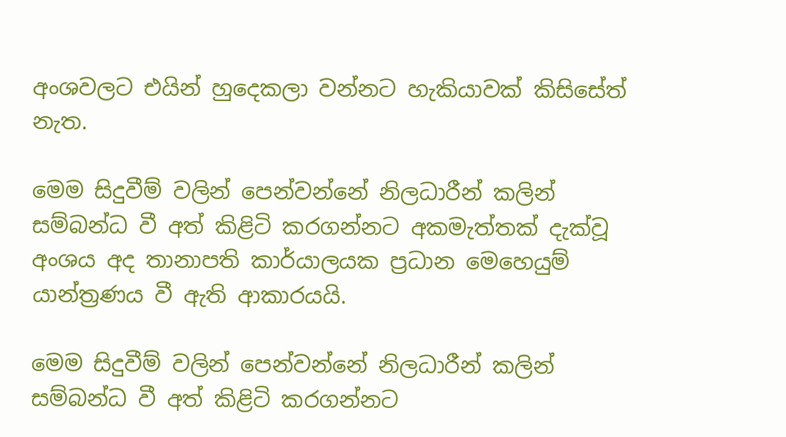අංශවලට එයින් හුදෙකලා වන්නට හැකියාවක් කිසිසේත් නැත.

මෙම සිදුවීම් වලින් පෙන්වන්නේ නිලධාරීන් කලින් සම්බන්ධ වී අත් කිළිටි කරගන්නට අකමැත්තක් දැක්වූ අංශය අද තානාපති කාර්යාලයක ප්‍රධාන මෙහෙයුම් යාන්ත්‍රණය වී ඇති ආකාරයයි.

මෙම සිදුවීම් වලින් පෙන්වන්නේ නිලධාරීන් කලින් සම්බන්ධ වී අත් කිළිටි කරගන්නට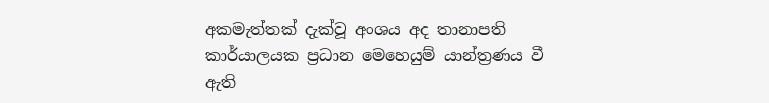අකමැත්තක් දැක්වූ අංශය අද තානාපති කාර්යාලයක ප්‍රධාන මෙහෙයුම් යාන්ත්‍රණය වී ඇති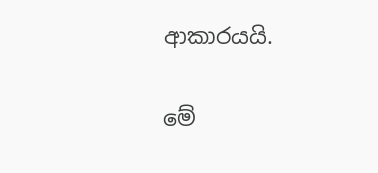ආකාරයයි.

මේ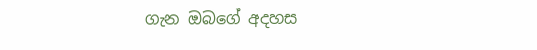ගැන ඔබගේ අදහස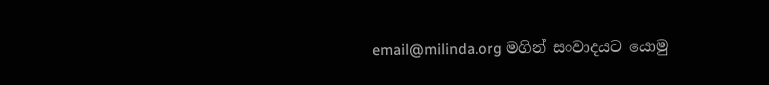email@milinda.org මගින් සංවාදයට යොමු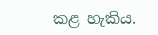කළ හැකිය.